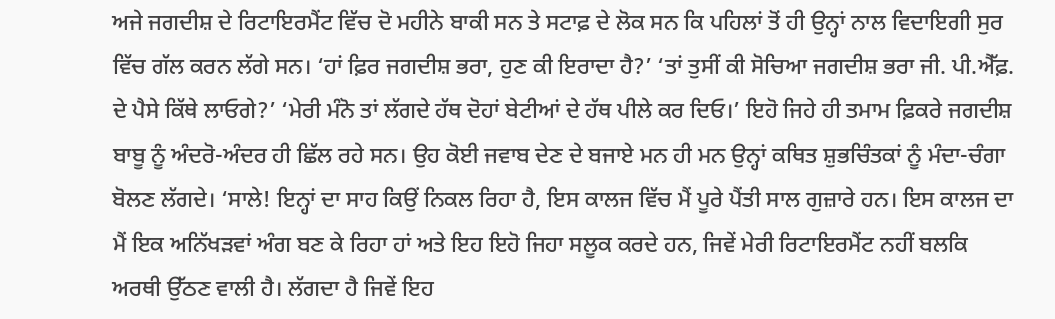ਅਜੇ ਜਗਦੀਸ਼ ਦੇ ਰਿਟਾਇਰਮੈਂਟ ਵਿੱਚ ਦੋ ਮਹੀਨੇ ਬਾਕੀ ਸਨ ਤੇ ਸਟਾਫ਼ ਦੇ ਲੋਕ ਸਨ ਕਿ ਪਹਿਲਾਂ ਤੋਂ ਹੀ ਉਨ੍ਹਾਂ ਨਾਲ ਵਿਦਾਇਗੀ ਸੁਰ ਵਿੱਚ ਗੱਲ ਕਰਨ ਲੱਗੇ ਸਨ। ‘ਹਾਂ ਫ਼ਿਰ ਜਗਦੀਸ਼ ਭਰਾ, ਹੁਣ ਕੀ ਇਰਾਦਾ ਹੈ?’ ‘ਤਾਂ ਤੁਸੀਂ ਕੀ ਸੋਚਿਆ ਜਗਦੀਸ਼ ਭਰਾ ਜੀ. ਪੀ.ਐੱਫ਼. ਦੇ ਪੈਸੇ ਕਿੱਥੇ ਲਾਓਗੇ?’ ‘ਮੇਰੀ ਮੰਨੋ ਤਾਂ ਲੱਗਦੇ ਹੱਥ ਦੋਹਾਂ ਬੇਟੀਆਂ ਦੇ ਹੱਥ ਪੀਲੇ ਕਰ ਦਿਓ।’ ਇਹੋ ਜਿਹੇ ਹੀ ਤਮਾਮ ਫ਼ਿਕਰੇ ਜਗਦੀਸ਼ ਬਾਬੂ ਨੂੰ ਅੰਦਰੋ-ਅੰਦਰ ਹੀ ਛਿੱਲ ਰਹੇ ਸਨ। ਉਹ ਕੋਈ ਜਵਾਬ ਦੇਣ ਦੇ ਬਜਾਏ ਮਨ ਹੀ ਮਨ ਉਨ੍ਹਾਂ ਕਥਿਤ ਸ਼ੁਭਚਿੰਤਕਾਂ ਨੂੰ ਮੰਦਾ-ਚੰਗਾ ਬੋਲਣ ਲੱਗਦੇ। ‘ਸਾਲੇ! ਇਨ੍ਹਾਂ ਦਾ ਸਾਹ ਕਿਉਂ ਨਿਕਲ ਰਿਹਾ ਹੈ, ਇਸ ਕਾਲਜ ਵਿੱਚ ਮੈਂ ਪੂਰੇ ਪੈਂਤੀ ਸਾਲ ਗੁਜ਼ਾਰੇ ਹਨ। ਇਸ ਕਾਲਜ ਦਾ ਮੈਂ ਇਕ ਅਨਿੱਖੜਵਾਂ ਅੰਗ ਬਣ ਕੇ ਰਿਹਾ ਹਾਂ ਅਤੇ ਇਹ ਇਹੋ ਜਿਹਾ ਸਲੂਕ ਕਰਦੇ ਹਨ, ਜਿਵੇਂ ਮੇਰੀ ਰਿਟਾਇਰਮੈਂਟ ਨਹੀਂ ਬਲਕਿ ਅਰਥੀ ਉੱਠਣ ਵਾਲੀ ਹੈ। ਲੱਗਦਾ ਹੈ ਜਿਵੇਂ ਇਹ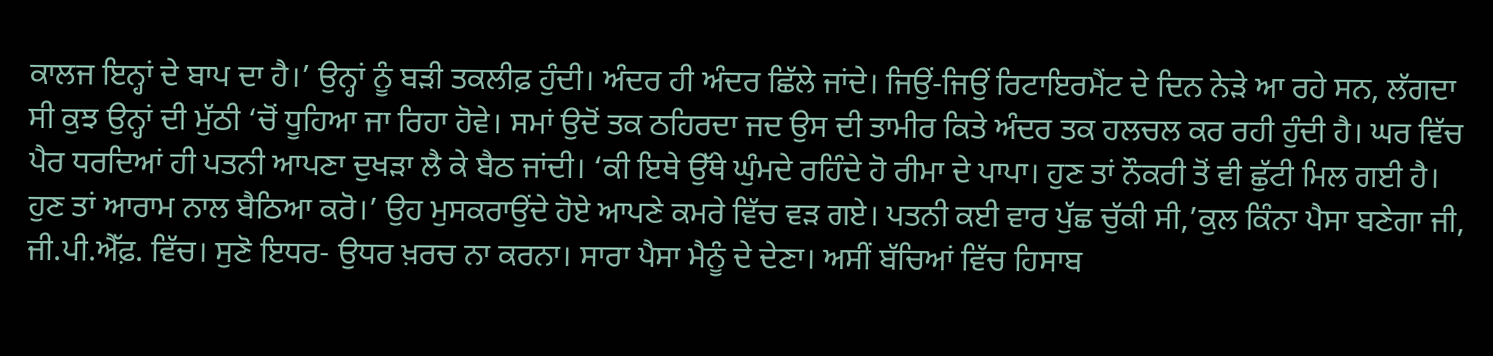ਕਾਲਜ ਇਨ੍ਹਾਂ ਦੇ ਬਾਪ ਦਾ ਹੈ।’ ਉਨ੍ਹਾਂ ਨੂੰ ਬੜੀ ਤਕਲੀਫ਼ ਹੁੰਦੀ। ਅੰਦਰ ਹੀ ਅੰਦਰ ਛਿੱਲੇ ਜਾਂਦੇ। ਜਿਉਂ-ਜਿਉਂ ਰਿਟਾਇਰਮੈਂਟ ਦੇ ਦਿਨ ਨੇੜੇ ਆ ਰਹੇ ਸਨ, ਲੱਗਦਾ ਸੀ ਕੁਝ ਉਨ੍ਹਾਂ ਦੀ ਮੁੱਠੀ ‘ਚੋਂ ਧੂਹਿਆ ਜਾ ਰਿਹਾ ਹੋਵੇ। ਸਮਾਂ ਉਦੋਂ ਤਕ ਠਹਿਰਦਾ ਜਦ ਉਸ ਦੀ ਤਾਮੀਰ ਕਿਤੇ ਅੰਦਰ ਤਕ ਹਲਚਲ ਕਰ ਰਹੀ ਹੁੰਦੀ ਹੈ। ਘਰ ਵਿੱਚ ਪੈਰ ਧਰਦਿਆਂ ਹੀ ਪਤਨੀ ਆਪਣਾ ਦੁਖੜਾ ਲੈ ਕੇ ਬੈਠ ਜਾਂਦੀ। ‘ਕੀ ਇਥੇ ਉੱਥੇ ਘੁੰਮਦੇ ਰਹਿੰਦੇ ਹੋ ਰੀਮਾ ਦੇ ਪਾਪਾ। ਹੁਣ ਤਾਂ ਨੌਕਰੀ ਤੋਂ ਵੀ ਛੁੱਟੀ ਮਿਲ ਗਈ ਹੈ। ਹੁਣ ਤਾਂ ਆਰਾਮ ਨਾਲ ਬੈਠਿਆ ਕਰੋ।’ ਉਹ ਮੁਸਕਰਾਉਂਦੇ ਹੋਏ ਆਪਣੇ ਕਮਰੇ ਵਿੱਚ ਵੜ ਗਏ। ਪਤਨੀ ਕਈ ਵਾਰ ਪੁੱਛ ਚੁੱਕੀ ਸੀ,’ਕੁਲ ਕਿੰਨਾ ਪੈਸਾ ਬਣੇਗਾ ਜੀ, ਜੀ.ਪੀ.ਐੱਫ਼. ਵਿੱਚ। ਸੁਣੋ ਇਧਰ- ਉਧਰ ਖ਼ਰਚ ਨਾ ਕਰਨਾ। ਸਾਰਾ ਪੈਸਾ ਮੈਨੂੰ ਦੇ ਦੇਣਾ। ਅਸੀਂ ਬੱਚਿਆਂ ਵਿੱਚ ਹਿਸਾਬ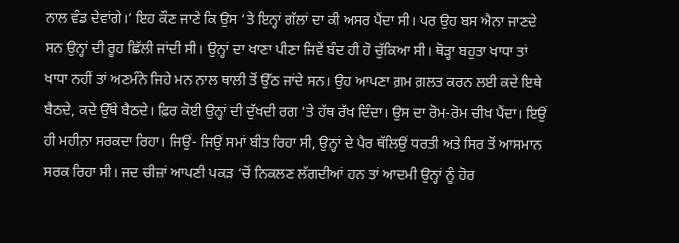ਨਾਲ ਵੰਡ ਦੇਵਾਂਗੇ।’ ਇਹ ਕੌਣ ਜਾਣੇ ਕਿ ਉਸ ‘ਤੇ ਇਨ੍ਹਾਂ ਗੱਲਾਂ ਦਾ ਕੀ ਅਸਰ ਪੈਂਦਾ ਸੀ। ਪਰ ਉਹ ਬਸ ਐਨਾ ਜਾਣਦੇ ਸਨ ਉਨ੍ਹਾਂ ਦੀ ਰੂਹ ਛਿੱਲੀ ਜਾਂਦੀ ਸੀ। ਉਨ੍ਹਾਂ ਦਾ ਖਾਣਾ ਪੀਣਾ ਜਿਵੇਂ ਬੰਦ ਹੀ ਹੋ ਚੁੱਕਿਆ ਸੀ। ਥੋੜ੍ਹਾ ਬਹੁਤਾ ਖਾਧਾ ਤਾਂ ਖਾਧਾ ਨਹੀਂ ਤਾਂ ਅਣਮੰਨੇ ਜਿਹੇ ਮਨ ਨਾਲ ਥਾਲੀ ਤੋਂ ਉੱਠ ਜਾਂਦੇ ਸਨ। ਉਹ ਆਪਣਾ ਗ਼ਮ ਗ਼ਲਤ ਕਰਨ ਲਈ ਕਦੇ ਇਥੇ ਬੈਠਦੇ, ਕਦੇ ਉੱਥੇ ਬੈਠਦੇ। ਫ਼ਿਰ ਕੋਈ ਉਨ੍ਹਾਂ ਦੀ ਦੁੱਖਦੀ ਰਗ ‘ਤੇ ਹੱਥ ਰੱਖ ਦਿੰਦਾ। ਉਸ ਦਾ ਰੋਮ-ਰੋਮ ਚੀਖ ਪੈਂਦਾ। ਇਉਂ ਹੀ ਮਹੀਨਾ ਸਰਕਦਾ ਰਿਹਾ। ਜਿਉਂ- ਜਿਉਂ ਸਮਾਂ ਬੀਤ ਰਿਹਾ ਸੀ, ਉਨ੍ਹਾਂ ਦੇ ਪੈਰ ਥੱਲਿਉਂ ਧਰਤੀ ਅਤੇ ਸਿਰ ਤੋਂ ਆਸਮਾਨ ਸਰਕ ਰਿਹਾ ਸੀ। ਜਦ ਚੀਜ਼ਾਂ ਆਪਣੀ ਪਕੜ ‘ਚੋਂ ਨਿਕਲਣ ਲੱਗਦੀਆਂ ਹਨ ਤਾਂ ਆਦਮੀ ਉਨ੍ਹਾਂ ਨੂੰ ਹੋਰ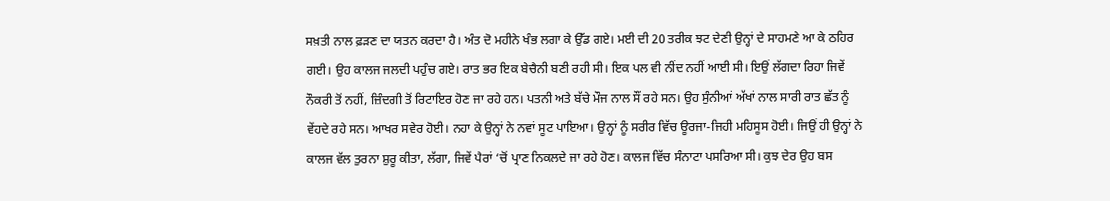ਸਖ਼ਤੀ ਨਾਲ ਫ਼ੜਣ ਦਾ ਯਤਨ ਕਰਦਾ ਹੈ। ਅੰਤ ਦੋ ਮਹੀਨੇ ਖੰਭ ਲਗਾ ਕੇ ਉੱਡ ਗਏ। ਮਈ ਦੀ 20 ਤਰੀਕ ਝਟ ਦੇਣੀ ਉਨ੍ਹਾਂ ਦੇ ਸਾਹਮਣੇ ਆ ਕੇ ਠਹਿਰ ਗਈ। ਉਹ ਕਾਲਜ ਜਲਦੀ ਪਹੁੰਚ ਗਏ। ਰਾਤ ਭਰ ਇਕ ਬੇਚੈਨੀ ਬਣੀ ਰਹੀ ਸੀ। ਇਕ ਪਲ ਵੀ ਨੀਂਦ ਨਹੀਂ ਆਈ ਸੀ। ਇਉਂ ਲੱਗਦਾ ਰਿਹਾ ਜਿਵੇਂ ਨੌਕਰੀ ਤੋਂ ਨਹੀਂ, ਜ਼ਿੰਦਗੀ ਤੋਂ ਰਿਟਾਇਰ ਹੋਣ ਜਾ ਰਹੇ ਹਨ। ਪਤਨੀ ਅਤੇ ਬੱਚੇ ਮੌਜ ਨਾਲ ਸੌਂ ਰਹੇ ਸਨ। ਉਹ ਸੁੰਨੀਆਂ ਅੱਖਾਂ ਨਾਲ ਸਾਰੀ ਰਾਤ ਛੱਤ ਨੂੰ ਵੇਂਹਦੇ ਰਹੇ ਸਨ। ਆਖਰ ਸਵੇਰ ਹੋਈ। ਨਹਾ ਕੇ ਉਨ੍ਹਾਂ ਨੇ ਨਵਾਂ ਸੂਟ ਪਾਇਆ। ਉਨ੍ਹਾਂ ਨੂੰ ਸਰੀਰ ਵਿੱਚ ਊਰਜਾ-ਜਿਹੀ ਮਹਿਸੂਸ ਹੋਈ। ਜਿਉਂ ਹੀ ਉਨ੍ਹਾਂ ਨੇ ਕਾਲਜ ਵੱਲ ਤੁਰਨਾ ਸ਼ੁਰੂ ਕੀਤਾ, ਲੱਗਾ, ਜਿਵੇਂ ਪੈਰਾਂ ‘ਚੋਂ ਪ੍ਰਾਣ ਨਿਕਲਦੇ ਜਾ ਰਹੇ ਹੋਣ। ਕਾਲਜ ਵਿੱਚ ਸੰਨਾਟਾ ਪਸਰਿਆ ਸੀ। ਕੁਝ ਦੇਰ ਉਹ ਬਸ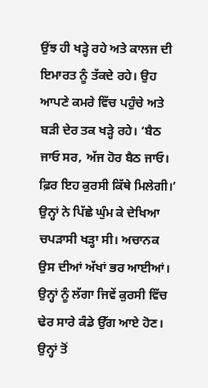ਉਂਝ ਹੀ ਖੜ੍ਹੇ ਰਹੇ ਅਤੇ ਕਾਲਜ ਦੀ ਇਮਾਰਤ ਨੂੰ ਤੱਕਦੇ ਰਹੇ। ਉਹ ਆਪਣੇ ਕਮਰੇ ਵਿੱਚ ਪਹੁੰਚੇ ਅਤੇ ਬੜੀ ਦੇਰ ਤਕ ਖੜ੍ਹੇ ਰਹੇ। ‘ਬੈਠ ਜਾਓ ਸਰ, ਅੱਜ ਹੋਰ ਬੈਠ ਜਾਓ। ਫ਼ਿਰ ਇਹ ਕੁਰਸੀ ਕਿੱਥੇ ਮਿਲੇਗੀ।’ ਉਨ੍ਹਾਂ ਨੇ ਪਿੱਛੇ ਘੁੰਮ ਕੇ ਦੇਖਿਆ ਚਪੜਾਸੀ ਖੜ੍ਹਾ ਸੀ। ਅਚਾਨਕ ਉਸ ਦੀਆਂ ਅੱਖਾਂ ਭਰ ਆਈਆਂ। ਉਨ੍ਹਾਂ ਨੂੰ ਲੱਗਾ ਜਿਵੇਂ ਕੁਰਸੀ ਵਿੱਚ ਢੇਰ ਸਾਰੇ ਕੰਡੇ ਉੱਗ ਆਏ ਹੋਣ। ਉਨ੍ਹਾਂ ਤੋਂ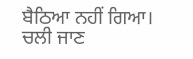ਬੈਠਿਆ ਨਹੀਂ ਗਿਆ। ਚਲੀ ਜਾਣ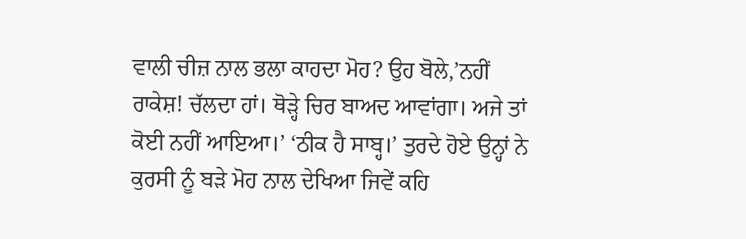ਵਾਲੀ ਚੀਜ਼ ਨਾਲ ਭਲਾ ਕਾਹਦਾ ਮੋਹ? ਉਹ ਬੋਲੇ,’ਨਹੀਂ ਰਾਕੇਸ਼! ਚੱਲਦਾ ਹਾਂ। ਥੋੜ੍ਹੇ ਚਿਰ ਬਾਅਦ ਆਵਾਂਗਾ। ਅਜੇ ਤਾਂ ਕੋਈ ਨਹੀਂ ਆਇਆ।’ ‘ਠੀਕ ਹੈ ਸਾਬ੍ਹ।’ ਤੁਰਦੇ ਹੋਏ ਉਨ੍ਹਾਂ ਨੇ ਕੁਰਸੀ ਨੂੰ ਬੜੇ ਮੋਹ ਨਾਲ ਦੇਖਿਆ ਜਿਵੇਂ ਕਹਿ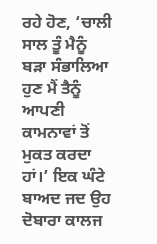ਰਹੇ ਹੋਣ, ‘ਚਾਲੀ ਸਾਲ ਤੂੰ ਮੈਨੂੰ ਬੜਾ ਸੰਭਾਲਿਆ ਹੁਣ ਮੈਂ ਤੈਨੂੰ ਆਪਣੀ ਕਾਮਨਾਵਾਂ ਤੋਂ ਮੁਕਤ ਕਰਦਾ ਹਾਂ।’ ਇਕ ਘੰਟੇ ਬਾਅਦ ਜਦ ਉਹ ਦੋਬਾਰਾ ਕਾਲਜ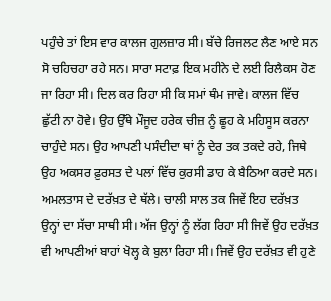ਪਹੁੰਚੇ ਤਾਂ ਇਸ ਵਾਰ ਕਾਲਜ ਗੁਲਜ਼ਾਰ ਸੀ। ਬੱਚੇ ਰਿਜਲਟ ਲੈਣ ਆਏ ਸਨ ਸੋ ਚਹਿਚਹਾ ਰਹੇ ਸਨ। ਸਾਰਾ ਸਟਾਫ਼ ਇਕ ਮਹੀਨੇ ਦੇ ਲਈ ਰਿਲੈਕਸ ਹੋਣ ਜਾ ਰਿਹਾ ਸੀ। ਦਿਲ ਕਰ ਰਿਹਾ ਸੀ ਕਿ ਸਮਾਂ ਥੰਮ ਜਾਵੇ। ਕਾਲਜ ਵਿੱਚ ਛੁੱਟੀ ਨਾ ਹੋਵੇ। ਉਹ ਉੱਥੇ ਮੌਜੂਦ ਹਰੇਕ ਚੀਜ਼ ਨੂੰ ਛੂਹ ਕੇ ਮਹਿਸੂਸ ਕਰਨਾ ਚਾਹੁੰਦੇ ਸਨ। ਉਹ ਆਪਣੀ ਪਸੰਦੀਦਾ ਥਾਂ ਨੂੰ ਦੇਰ ਤਕ ਤਕਦੇ ਰਹੇ, ਜਿਥੇ ਉਹ ਅਕਸਰ ਫ਼ੁਰਸਤ ਦੇ ਪਲਾਂ ਵਿੱਚ ਕੁਰਸੀ ਡਾਹ ਕੇ ਬੈਠਿਆ ਕਰਦੇ ਸਨ। ਅਮਲਤਾਸ ਦੇ ਦਰੱਖ਼ਤ ਦੇ ਥੱਲੇ। ਚਾਲੀ ਸਾਲ ਤਕ ਜਿਵੇਂ ਇਹ ਦਰੱਖ਼ਤ ਉਨ੍ਹਾਂ ਦਾ ਸੱਚਾ ਸਾਥੀ ਸੀ। ਅੱਜ ਉਨ੍ਹਾਂ ਨੂੰ ਲੱਗ ਰਿਹਾ ਸੀ ਜਿਵੇਂ ਉਹ ਦਰੱਖ਼ਤ ਵੀ ਆਪਣੀਆਂ ਬਾਹਾਂ ਖੋਲ੍ਹ ਕੇ ਬੁਲਾ ਰਿਹਾ ਸੀ। ਜਿਵੇਂ ਉਹ ਦਰੱਖ਼ਤ ਵੀ ਹੁਣੇ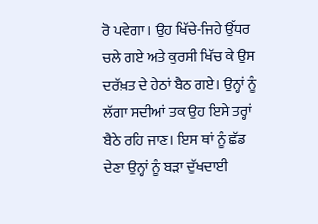ਰੋ ਪਵੇਗਾ। ਉਹ ਖਿੱਚੇ-ਜਿਹੇ ਉੱਧਰ ਚਲੇ ਗਏ ਅਤੇ ਕੁਰਸੀ ਖਿੱਚ ਕੇ ਉਸ ਦਰੱਖ਼ਤ ਦੇ ਹੇਠਾਂ ਬੈਠ ਗਏ। ਉਨ੍ਹਾਂ ਨੂੰ ਲੱਗਾ ਸਦੀਆਂ ਤਕ ਉਹ ਇਸੇ ਤਰ੍ਹਾਂ ਬੈਠੇ ਰਹਿ ਜਾਣ। ਇਸ ਥਾਂ ਨੂੰ ਛੱਡ ਦੇਣਾ ਉਨ੍ਹਾਂ ਨੂੰ ਬੜਾ ਦੁੱਖਦਾਈ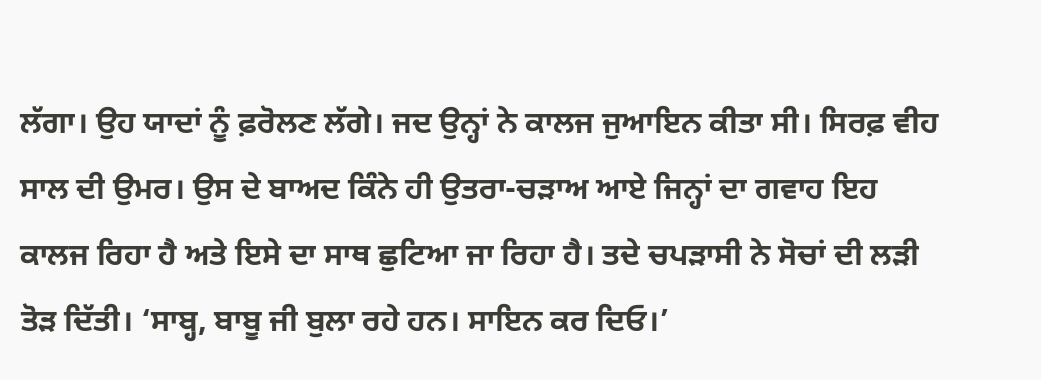ਲੱਗਾ। ਉਹ ਯਾਦਾਂ ਨੂੰ ਫ਼ਰੋਲਣ ਲੱਗੇ। ਜਦ ਉਨ੍ਹਾਂ ਨੇ ਕਾਲਜ ਜੁਆਇਨ ਕੀਤਾ ਸੀ। ਸਿਰਫ਼ ਵੀਹ ਸਾਲ ਦੀ ਉਮਰ। ਉਸ ਦੇ ਬਾਅਦ ਕਿੰਨੇ ਹੀ ਉਤਰਾ-ਚੜਾਅ ਆਏ ਜਿਨ੍ਹਾਂ ਦਾ ਗਵਾਹ ਇਹ ਕਾਲਜ ਰਿਹਾ ਹੈ ਅਤੇ ਇਸੇ ਦਾ ਸਾਥ ਛੁਟਿਆ ਜਾ ਰਿਹਾ ਹੈ। ਤਦੇ ਚਪੜਾਸੀ ਨੇ ਸੋਚਾਂ ਦੀ ਲੜੀ ਤੋੜ ਦਿੱਤੀ। ‘ਸਾਬ੍ਹ, ਬਾਬੂ ਜੀ ਬੁਲਾ ਰਹੇ ਹਨ। ਸਾਇਨ ਕਰ ਦਿਓ।’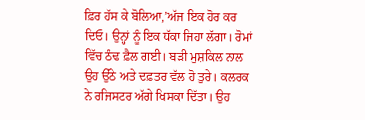ਫ਼ਿਰ ਹੱਸ ਕੇ ਬੋਲਿਆ,’ਅੱਜ ਇਕ ਹੋਰ ਕਰ ਦਿਓ। ਉਨ੍ਹਾਂ ਨੂੰ ਇਕ ਧੱਕਾ ਜਿਹਾ ਲੱਗਾ। ਰੋਮਾਂ ਵਿੱਚ ਠੰਢ ਫ਼ੈਲ ਗਈ। ਬੜੀ ਮੁਸ਼ਕਿਲ ਨਾਲ ਉਹ ਉੱਠੇ ਅਤੇ ਦਫ਼ਤਰ ਵੱਲ ਹੋ ਤੁਰੇ। ਕਲਰਕ ਨੇ ਰਜਿਸਟਰ ਅੱਗੇ ਖਿਸਕਾ ਦਿੱਤਾ। ਉਹ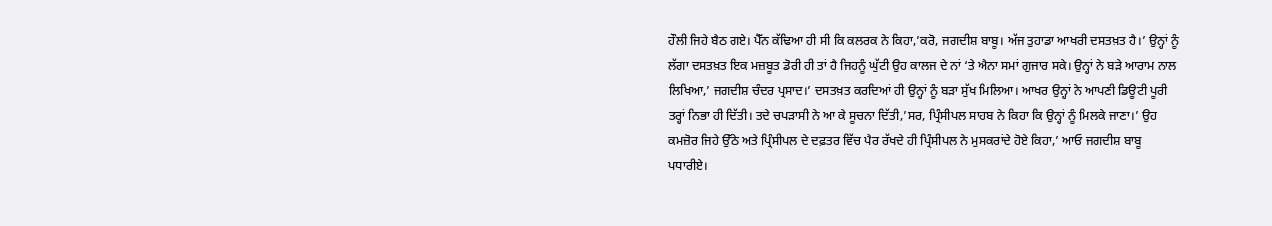ਹੌਲੀ ਜਿਹੇ ਬੈਠ ਗਏ। ਪੈੱਨ ਕੱਢਿਆ ਹੀ ਸੀ ਕਿ ਕਲਰਕ ਨੇ ਕਿਹਾ,’ਕਰੋ, ਜਗਦੀਸ਼ ਬਾਬੂ। ਅੱਜ ਤੁਹਾਡਾ ਆਖਰੀ ਦਸਤਖ਼ਤ ਹੈ।’ ਉਨ੍ਹਾਂ ਨੂੰ ਲੱਗਾ ਦਸਤਖ਼ਤ ਇਕ ਮਜ਼ਬੂਤ ਡੋਰੀ ਹੀ ਤਾਂ ਹੈ ਜਿਹਨੂੰ ਘੁੱਟੀ ਉਹ ਕਾਲਜ ਦੇ ਨਾਂ ‘ਤੇ ਐਨਾ ਸਮਾਂ ਗੁਜਾਰ ਸਕੇ। ਉਨ੍ਹਾਂ ਨੇ ਬੜੇ ਆਰਾਮ ਨਾਲ ਲਿਖਿਆ,’ ਜਗਦੀਸ਼ ਚੰਦਰ ਪ੍ਰਸਾਦ।’ ਦਸਤਖ਼ਤ ਕਰਦਿਆਂ ਹੀ ਉਨ੍ਹਾਂ ਨੂੰ ਬੜਾ ਸੁੱਖ ਮਿਲਿਆ। ਆਖਰ ਉਨ੍ਹਾਂ ਨੇ ਆਪਣੀ ਡਿਊਟੀ ਪੂਰੀ ਤਰ੍ਹਾਂ ਨਿਭਾ ਹੀ ਦਿੱਤੀ। ਤਦੇ ਚਪੜਾਸੀ ਨੇ ਆ ਕੇ ਸੂਚਨਾ ਦਿੱਤੀ,’ਸਰ, ਪ੍ਰਿੰਸੀਪਲ ਸਾਹਬ ਨੇ ਕਿਹਾ ਕਿ ਉਨ੍ਹਾਂ ਨੂੰ ਮਿਲਕੇ ਜਾਣਾ।’ ਉਹ ਕਮਜ਼ੋਰ ਜਿਹੇ ਉੱਠੇ ਅਤੇ ਪ੍ਰਿੰਸੀਪਲ ਦੇ ਦਫ਼ਤਰ ਵਿੱਚ ਪੈਰ ਰੱਖਦੇ ਹੀ ਪ੍ਰਿੰਸੀਪਲ ਨੇ ਮੁਸਕਰਾਂਦੇ ਹੋਏ ਕਿਹਾ,’ ਆਓ ਜਗਦੀਸ਼ ਬਾਬੂ ਪਧਾਰੀਏ।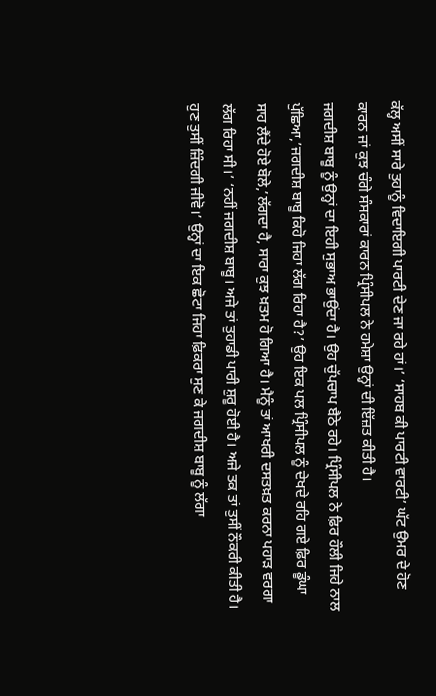ਕੱਲ੍ਹ ਅਸੀਂ ਸਾਰੇ ਤੁਹਾਨੂੰ ਵਿਦਾਇਗੀ ਪਾਰਟੀ ਦੇਣ ਜਾ ਰਹੇ ਹਾਂ।’ ‘ਸਾਹਬ ਕੀ ਪਾਰਟੀ ਵਾਰਟੀ’ ਘੱਟ ਉਮਰ ਦੇ ਹੋਣ ਕਾਰਨ ਜਾਂ ਕੁਝ ਚੰਗੇ ਸੰਸਕਾਰਾਂ ਕਾਰਨ ਪ੍ਰਿੰਸੀਪਲ ਨੇ ਹਮੇਸ਼ਾ ਉਨ੍ਹਾਂ ਦੀ ਇੱਜ਼ਤ ਕੀਤੀ ਹੈ।
ਜਗਦੀਸ਼ ਬਾਬੂ ਨੂੰ ਉਨ੍ਹਾਂ ਦਾ ਇਹੀ ਸੁਭਾਅ ਭਾਉਂਦਾ ਹੈ। ਉਹ ਚੁੱਪਚਾਪ ਬੈਠੇ ਰਹੇ। ਪ੍ਰਿੰਸੀਪਲ ਨੇ ਫ਼ਿਰ ਹੌਲੀ ਜਿਹੇ ਨਾਲ ਪੁੱਛਿਆ,’ਜਗਦੀਸ਼ ਬਾਬੂ ਕਿਹੋ ਜਿਹਾ ਲੱਗ ਰਿਹਾ ਹੈ?’ ਉਹ ਇਕ ਪਲ ਪ੍ਰਿੰਸੀਪਲ ਨੂੰ ਦੇਖਦੇ ਰਹਿ ਗਏ ਫ਼ਿਰ ਡੂੰਘਾ ਸਾਹ ਲੈਂਦੇ ਹੋਏ ਬੋਲੇ,’ਲੱਗਦਾ ਹੈ, ਸਾਰਾ ਕੁਝ ਖ਼ਤਮ ਹੋ ਗਿਆ ਹੈ। ਮੈਨੂੰ ਤਾਂ ਆਖਰੀ ਦਸਤਖ਼ਤ ਕਰਨਾ ਪਹਾੜ ਵਰਗਾ ਲੱਗ ਰਿਹਾ ਸੀ।’ ‘ਨਹੀਂ ਜਗਦੀਸ਼ ਬਾਬੂ। ਅਜੇ ਤਾਂ ਤੁਹਾਡੀ ਪਾਰੀ ਸ਼ੁਰੂ ਹੋਈ ਹੈ। ਅਜੇ ਤਕ ਤਾਂ ਤੁਸੀਂ ਨੌਕਰੀ ਕੀਤੀ ਹੈ। ਹੁਣ ਤੁਸੀਂ ਜ਼ਿੰਦਗੀ ਜੀਵੋ।’ ਉਨ੍ਹਾਂ ਦਾ ਇਕ ਛੋਟਾ ਜਿਹਾ ਫ਼ਿਕਰਾ ਸੁਣ ਕੇ ਜਗਦੀਸ਼ ਬਾਬੂ ਨੂੰ ਲੱਗਾ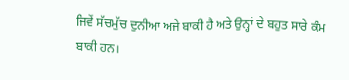ਜਿਵੇਂ ਸੱਚਮੁੱਚ ਦੁਨੀਆ ਅਜੇ ਬਾਕੀ ਹੈ ਅਤੇ ਉਨ੍ਹਾਂ ਦੇ ਬਹੁਤ ਸਾਰੇ ਕੰਮ ਬਾਕੀ ਹਨ।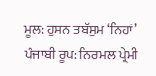ਮੂਲ: ਹੁਸਨ ਤਬੱਸੁਮ ‘ਨਿਹਾਂ’
ਪੰਜਾਬੀ ਰੂਪ: ਨਿਰਮਲ ਪ੍ਰੇਮੀ